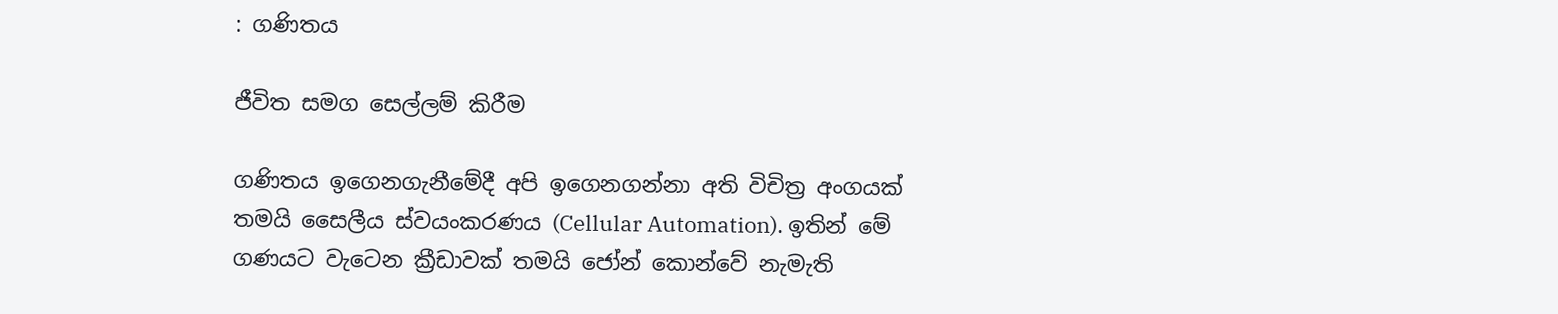: ගණිතය

ජීවිත සමග සෙල්ලම් කිරීම

ගණිතය ඉගෙනගැනීමේදී අපි ඉගෙනගන්නා අති විචිත්‍ර අංගයක් තමයි සෛලීය ස්වයංකරණය (Cellular Automation). ඉතින් මේ ගණයට වැටෙන ක්‍රීඩාවක් තමයි ජෝන් කොන්වේ නැමැති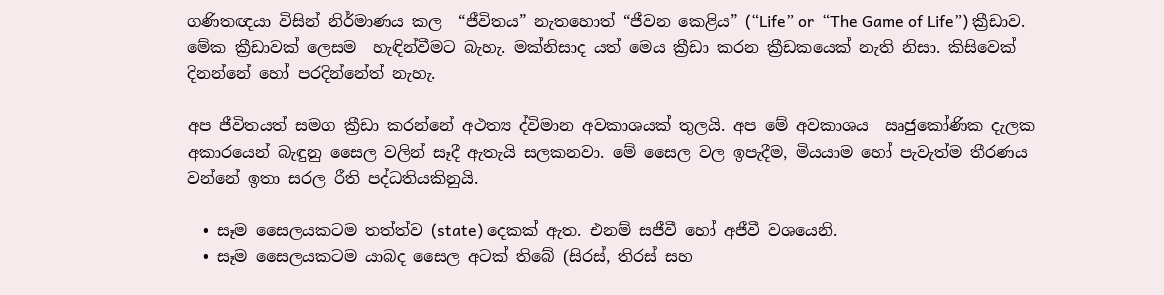ගණිතඥයා විසින් නිර්මාණය කල  “ජීවිතය” නැතහොත් “ජීවන කෙළිය” (“Life” or  “The Game of Life”) ක්‍රීඩාව. මේක ක්‍රීඩාවක් ලෙසම  හැඳින්වීමට බැහැ. මක්නිසාද යත් මෙය ක්‍රීඩා කරන ක්‍රීඩකයෙක් නැති නිසා. කිසිවෙක් දිනන්නේ හෝ පරදින්නේත් නැහැ.

අප ජීවිතයත් සමග ක්‍රීඩා කරන්නේ අථත්‍ය ද්විමාන අවකාශයක් තුලයි. අප මේ අවකාශය  ඍජුකෝණික දැලක අකාරයෙන් බැඳුනු සෛල වලින් සෑදී ඇතැයි සලකනවා. මේ සෛල වල ඉපැදීම, මියයාම හෝ පැවැත්ම තීරණය වන්නේ ඉතා සරල රීති පද්ධතියකිනුයි.

  • සෑම සෛලයකටම තත්ත්ව (state) දෙකක් ඇත. එනම් සජීවී හෝ අජීවී වශයෙනි.
  • සෑම සෛලයකටම යාබද සෛල අටක් තිබේ (සිරස්, තිරස් සහ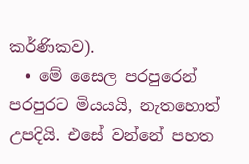කර්ණිකව).
  • මේ සෛල පරපුරෙන් පරපුරට මියයයි, නැතහොත් උපදියි. එසේ වන්නේ පහත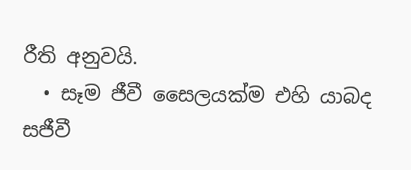රීති අනුවයි.
  • සෑම ජීවී සෛලයක්ම එහි යාබද සජීවී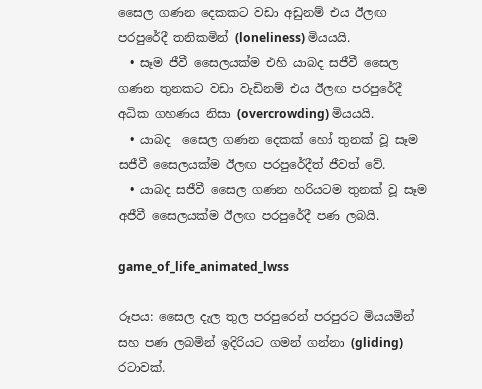සෛල ගණන දෙකකට වඩා අඩුනම් එය ඊලඟ පරපුරේදී තනිකමින් (loneliness) මියයයි.
  • සෑම ජීවී සෛලයක්ම එහි යාබද සජීවී සෛල ගණන තුනකට වඩා වැඩිනම් එය ඊලඟ පරපුරේදී අධික ගහණය නිසා (overcrowding) මියයයි.
  • යාබද  සෛල ගණන දෙකක් හෝ තුනක් වූ සෑම සජීවී සෛලයක්ම ඊලඟ පරපුරේදීත් ජීවත් වේ.
  • යාබද සජීවී සෛල ගණන හරියටම තුනක් වූ සෑම අජීවී සෛලයක්ම ඊලඟ පරපුරේදී පණ ලබයි.

game_of_life_animated_lwss

රූපය: සෛල දැල තුල පරපුරෙන් පරපුරට මියයමින් සහ පණ ලබමින් ඉදිරියට ගමන් ගන්නා (gliding) රටාවක්.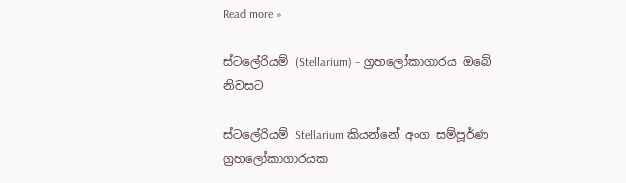Read more »

ස්ටලේරියම් (Stellarium) – ග්‍රහලෝකාගාරය ඔබේ නිවසට

ස්ටලේරියම් Stellarium කියන්නේ අංග සම්පූර්ණ ග්‍රහලෝකාගාරයක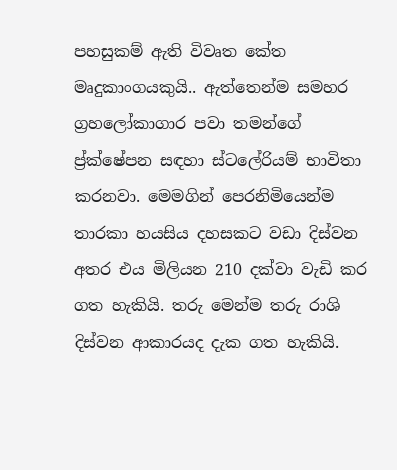පහසුකම් ඇති විවෘත කේත මෘදුකාංගයකුයි.. ඇත්තෙන්ම සමහර ග්‍රහලෝකාගාර පවා තමන්ගේ ප්‍ර්ක්ෂේපන සඳහා ස්ටලේරියම් භාවිතා කරනවා. මෙමගින් පෙරනිමියෙන්ම තාරකා හයසිය දහසකට වඩා දිස්වන අතර එය මිලියන 210 දක්වා වැඩි කර ගත හැකියි. තරු මෙන්ම තරු රාශි දිස්වන ආකාරයද දැක ගත හැකියි.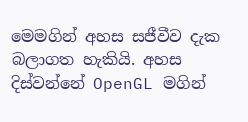මෙමගින් අහස සජීවීව දැක බලාගත හැකියි. අහස දිස්වන්නේ OpenGL මගින්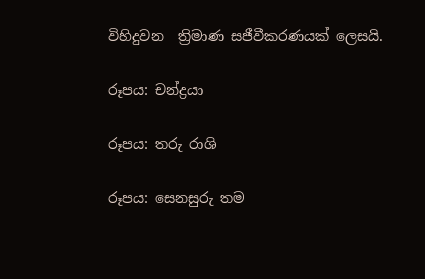විහිදුවන  ත්‍රිමාණ සජීවීකරණයක් ලෙසයි.

රූපය: චන්ද්‍රයා

රූපය: තරු රාශි

රූපය: සෙනසුරු තම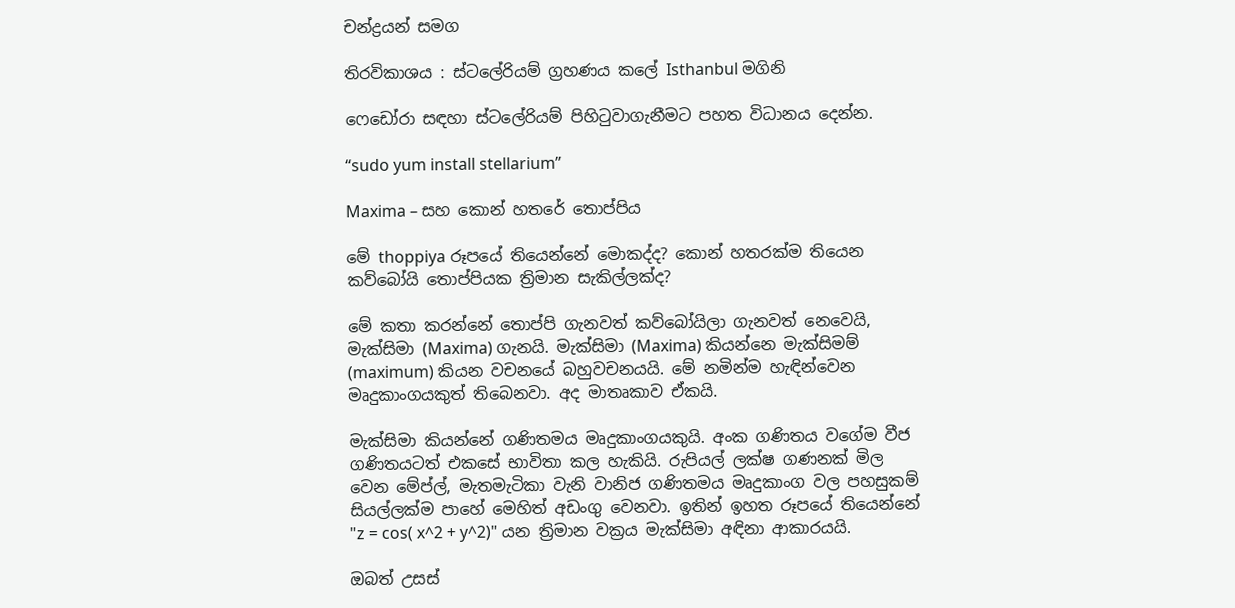චන්ද්‍රයන් සමග

තිරවිකාශය : ස්ටලේරියම් ග්‍රහණය කලේ Isthanbul මගිනි

ෆෙඩෝරා සඳහා ස්ටලේරියම් පිහිටුවාගැනීමට පහත විධානය දෙන්න.

“sudo yum install stellarium”

Maxima – සහ කොන් හතරේ තොප්පිය

මේ thoppiya රූපයේ තියෙන්නේ මොකද්ද? කොන් හතරක්ම තියෙන කව්බෝයි තොප්පියක ත්‍රිමාන සැකිල්ලක්ද?

මේ කතා කරන්නේ තොප්පි ගැනවත් කව්බෝයිලා ගැනවත් නෙවෙයි, මැක්සිමා (Maxima) ගැනයි. මැක්සිමා (Maxima) කියන්නෙ මැක්සිමම් (maximum) කියන වචනයේ බහුවචනයයි. මේ නමින්ම හැඳින්වෙන මෘදුකාංගයකුත් තිබෙනවා. අද මාතෘකාව ඒකයි.

මැක්සිමා කියන්නේ ගණිතමය මෘදුකාංගයකුයි. අංක ගණිතය වගේම වීජ ගණිතයටත් එකසේ භාවිතා කල හැකියි. රුපියල් ලක්ෂ ගණනක් මිල වෙන මේප්ල්, මැතමැටිකා වැනි වානිජ ගණිතමය මෘදුකාංග වල පහසුකම් සියල්ලක්ම පාහේ මෙහිත් අඩංගු වෙනවා. ඉතින් ඉහත රූපයේ තියෙන්නේ "z = cos( x^2 + y^2)" යන ත්‍රිමාන වක්‍රය මැක්සිමා අඳිනා ආකාරයයි.

ඔබත් උසස්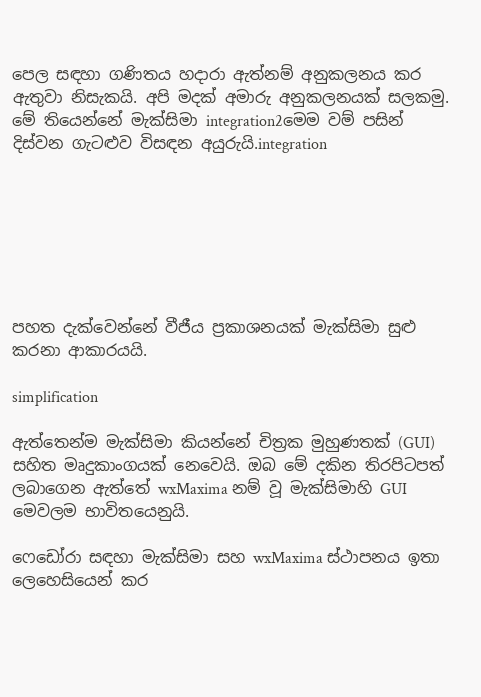පෙල සඳහා ගණිතය හදාරා ඇත්නම් අනුකලනය කර ඇතුවා නිසැකයි. අපි මදක් අමාරු අනුකලනයක් සලකමු. මේ තියෙන්නේ මැක්සිමා integration2මෙම වම් පසින් දිස්වන ගැටළුව විසඳන අයුරුයි.integration







පහත දැක්වෙන්නේ වීජීය ප්‍රකාශනයක් මැක්සිමා සුළු කරනා ආකාරයයි.

simplification

ඇත්තෙන්ම මැක්සිමා කියන්නේ චිත්‍රක මුහුණතක් (GUI) සහිත මෘදුකාංගයක් නෙවෙයි. ඔබ මේ දකින තිරපිටපත් ලබාගෙන ඇත්තේ wxMaxima නම් වූ මැක්සිමාහි GUI මෙවලම භාවිතයෙනුයි.

ෆෙඩෝරා සඳහා මැක්සිමා සහ wxMaxima ස්ථාපනය ඉතා ලෙහෙසියෙන් කර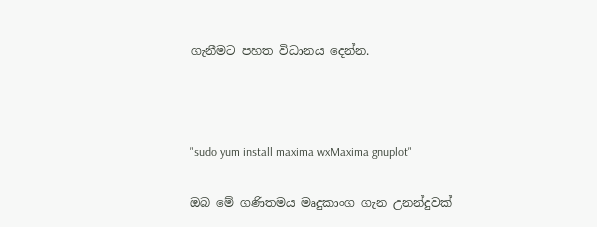ගැනීමට පහත විධානය දෙන්න.



"sudo yum install maxima wxMaxima gnuplot"

ඔබ මේ ගණිතමය මෘදුකාංග ගැන උනන්දුවක්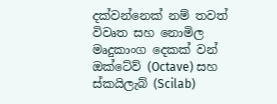දක්වන්නෙක් නම් තවත් විවෘත සහ නොමිල මෘදුකාංග දෙකක් වන් ඔක්ටේව් (Octave) සහ ස්කයිලැබ් (Scilab)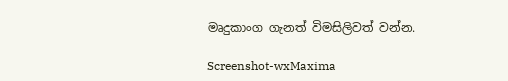මෘදුකාංග ගැනත් විමසිලිවත් වන්න.

Screenshot-wxMaxima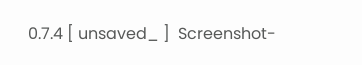0.7.4 [ unsaved_ ]  Screenshot-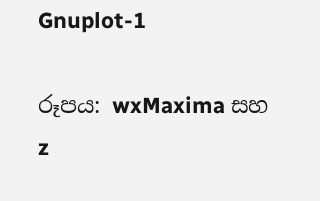Gnuplot-1

රූපය: wxMaxima සහ z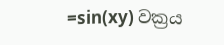=sin(xy) වක්‍රය